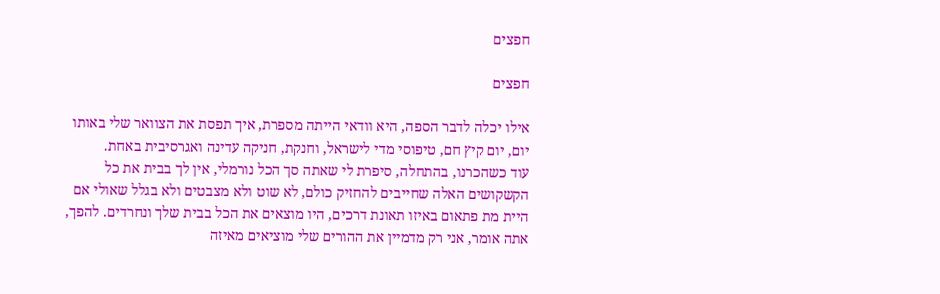חפצים

חפצים

אילו יכלה לדבר הספה, היא וודאי הייתה מספרת, איך תפסת את הצוואר שלי באותו יום, יום קיץ חם, טיפוסי מדי לישראל, וחנקת, חניקה עדינה ואגרסיבית באחת.
עוד כשהכרנו, בהתחלה, סיפרת לי שאתה סך הכל נורמלי, אין לך בבית את כל הקשקושים האלה שחייבים להחזיק כולם, לא שוט ולא מצבטים ולא בגלל שאולי אם היית מת פתאום באיזו תאונת דרכים, היו מוצאים את הכל בבית שלך ונחרדים. להפך, אתה אומר, אני רק מדמיין את ההורים שלי מוציאים מאיזה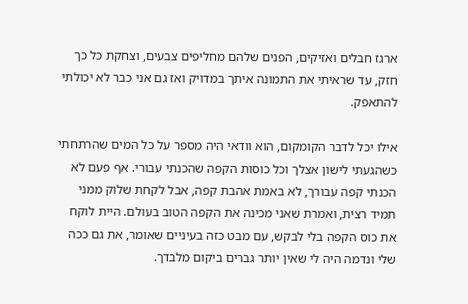ארגז חבלים ואזיקים, הפנים שלהם מחליפים צבעים, וצחקת כל כך חזק, עד שראיתי את התמונה איתך במדויק ואז גם אני כבר לא יכולתי להתאפק.

אילו יכל לדבר הקומקום, הוא וודאי היה מספר על כל המים שהרתחתי כשהגעתי לישון אצלך וכל כוסות הקפה שהכנתי עבורי. אף פעם לא הכנתי קפה עבורך, לא באמת אהבת קפה, אבל לקחת שלוק ממני תמיד רצית, ואמרת שאני מכינה את הקפה הטוב בעולם. היית לוקח את כוס הקפה בלי לבקש, עם מבט כזה בעיניים שאומר, את גם ככה שלי ונדמה היה לי שאין יותר גברים ביקום מלבדך.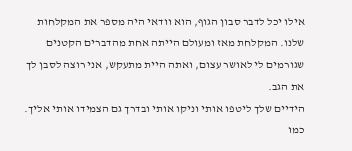אילו יכל לדבר סבון הגוף, הוא וודאי היה מספר את המקלחות שלנו. המקלחת מאז ומעולם הייתה אחת מהדברים הקטנים שגורמים לי לאושר עצום, ואתה היית מתעקש, אני רוצה לסבן לך את הגב.
הידיים שלך ליטפו אותי וניקו אותי ובדרך גם הצמידו אותי אליך. כמו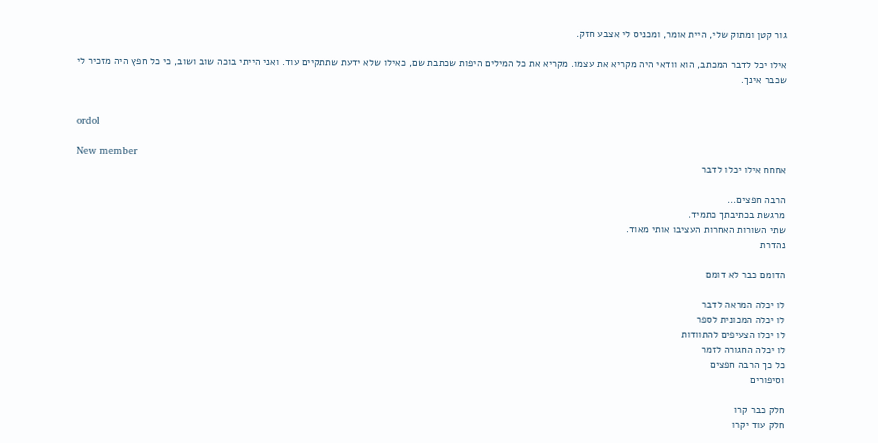גור קטן ומתוק שלי, היית אומר, ומכניס לי אצבע חזק.

אילו יכל לדבר המכתב, הוא וודאי היה מקריא את עצמו. מקריא את כל המילים היפות שכתבת שם, כאילו שלא ידעת שתתקיים עוד. ואני הייתי בוכה שוב ושוב, כי כל חפץ היה מזכיר לי שכבר אינך.


ordol

New member
אחחח אילו יכלו לדבר

הרבה חפצים...
מרגשת בכתיבתך כתמיד.
שתי השורות האחרות העציבו אותי מאוד.
נהדרת

הדומם כבר לא דומם

לו יכלה המראה לדבר
לו יכלה המכונית לספר
לו יכלו הצעיפים להתוודות
לו יכלה החגורה לזמר
כל כך הרבה חפצים
וסיפורים

חלק כבר קרו
חלק עוד יקרו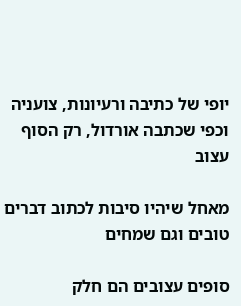יופי של כתיבה ורעיונות, צועניה
וכפי שכתבה אורדול, רק הסוף עצוב

מאחל שיהיו סיבות לכתוב דברים טובים וגם שמחים

סופים עצובים הם חלק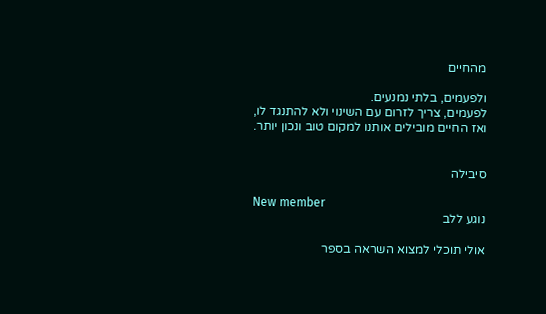מהחיים

ולפעמים, בלתי נמנעים.
לפעמים, צריך לזרום עם השינוי ולא להתנגד לו, ואז החיים מובילים אותנו למקום טוב ונכון יותר.


סיבילה

New member
נוגע ללב

אולי תוכלי למצוא השראה בספר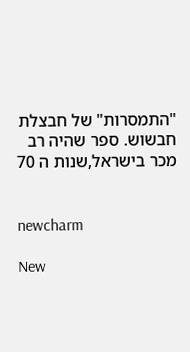"התמסרות" של חבצלת חבשוש. ספר שהיה רב מכר בישראל,שנות ה 70


newcharm

New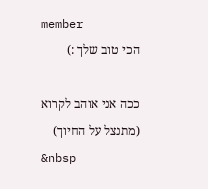member
הכי טוב שלך :)

ככה אני אוהב לקרוא
(מתנצל על החיוך)
&nbsp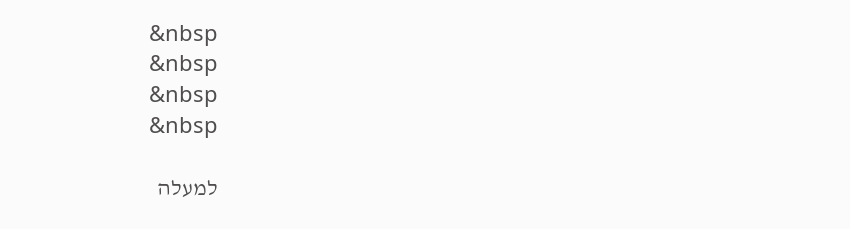&nbsp
&nbsp
&nbsp
&nbsp

למעלה